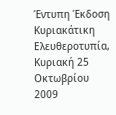Έντυπη Έκδοση
Κυριακάτικη Ελευθεροτυπία, Κυριακή 25 Οκτωβρίου 2009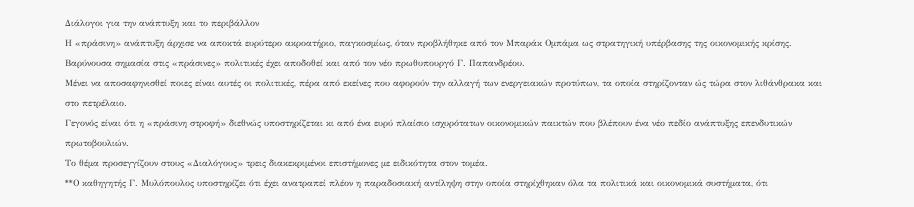Διάλογοι για την ανάπτυξη και το περιβάλλον
Η «πράσινη» ανάπτυξη άρχισε να αποκτά ευρύτερο ακροατήριο, παγκοσμίως, όταν προβλήθηκε από τον Μπαράκ Ομπάμα ως στρατηγική υπέρβασης της οικονομικής κρίσης.
Βαρύνουσα σημασία στις «πράσινες» πολιτικές έχει αποδοθεί και από τον νέο πρωθυπουργό Γ. Παπανδρέου.
Μένει να αποσαφηνισθεί ποιες είναι αυτές οι πολιτικές, πέρα από εκείνες που αφορούν την αλλαγή των ενεργειακών προτύπων, τα οποία στηρίζονταν ώς τώρα στον λιθάνθρακα και στο πετρέλαιο.
Γεγονός είναι ότι η «πράσινη στροφή» διεθνώς υποστηρίζεται κι από ένα ευρύ πλαίσιο ισχυρότατων οικονομικών παικτών που βλέπουν ένα νέο πεδίο ανάπτυξης επενδυτικών πρωτοβουλιών.
Το θέμα προσεγγίζουν στους «Διαλόγους» τρεις διακεκριμένοι επιστήμονες με ειδικότητα στον τομέα.
**Ο καθηγητής Γ. Μυλόπουλος υποστηρίζει ότι έχει ανατραπεί πλέον η παραδοσιακή αντίληψη στην οποία στηρίχθηκαν όλα τα πολιτικά και οικονομικά συστήματα, ότι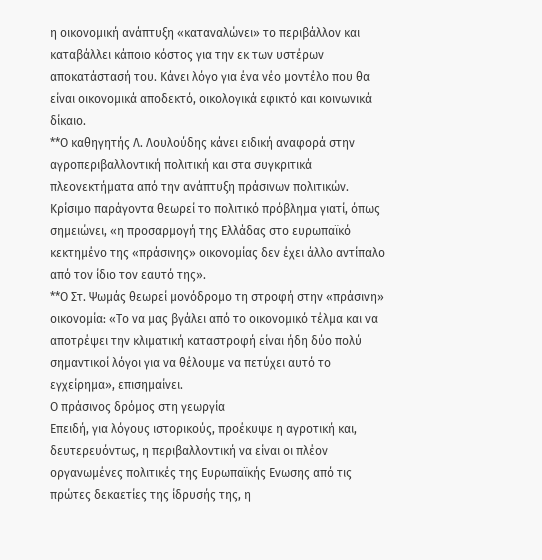η οικονομική ανάπτυξη «καταναλώνει» το περιβάλλον και καταβάλλει κάποιο κόστος για την εκ των υστέρων αποκατάστασή του. Κάνει λόγο για ένα νέο μοντέλο που θα είναι οικονομικά αποδεκτό, οικολογικά εφικτό και κοινωνικά δίκαιο.
**Ο καθηγητής Λ. Λουλούδης κάνει ειδική αναφορά στην αγροπεριβαλλοντική πολιτική και στα συγκριτικά πλεονεκτήματα από την ανάπτυξη πράσινων πολιτικών.
Κρίσιμο παράγοντα θεωρεί το πολιτικό πρόβλημα γιατί, όπως σημειώνει, «η προσαρμογή της Ελλάδας στο ευρωπαϊκό κεκτημένο της «πράσινης» οικονομίας δεν έχει άλλο αντίπαλο από τον ίδιο τον εαυτό της».
**Ο Στ. Ψωμάς θεωρεί μονόδρομο τη στροφή στην «πράσινη» οικονομία: «Το να μας βγάλει από το οικονομικό τέλμα και να αποτρέψει την κλιματική καταστροφή είναι ήδη δύο πολύ σημαντικοί λόγοι για να θέλουμε να πετύχει αυτό το εγχείρημα», επισημαίνει.
Ο πράσινος δρόμος στη γεωργία
Επειδή, για λόγους ιστορικούς, προέκυψε η αγροτική και, δευτερευόντως, η περιβαλλοντική να είναι οι πλέον οργανωμένες πολιτικές της Ευρωπαϊκής Ενωσης από τις πρώτες δεκαετίες της ίδρυσής της, η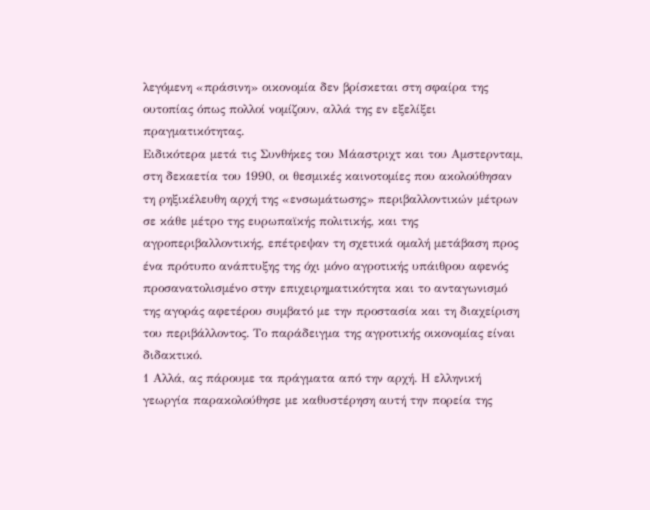λεγόμενη «πράσινη» οικονομία δεν βρίσκεται στη σφαίρα της ουτοπίας όπως πολλοί νομίζουν, αλλά της εν εξελίξει πραγματικότητας.
Ειδικότερα μετά τις Συνθήκες του Μάαστριχτ και του Αμστερνταμ, στη δεκαετία του 1990, οι θεσμικές καινοτομίες που ακολούθησαν τη ρηξικέλευθη αρχή της «ενσωμάτωσης» περιβαλλοντικών μέτρων σε κάθε μέτρο της ευρωπαϊκής πολιτικής, και της αγροπεριβαλλοντικής, επέτρεψαν τη σχετικά ομαλή μετάβαση προς ένα πρότυπο ανάπτυξης της όχι μόνο αγροτικής υπάιθρου αφενός προσανατολισμένο στην επιχειρηματικότητα και το ανταγωνισμό της αγοράς αφετέρου συμβατό με την προστασία και τη διαχείριση του περιβάλλοντος. Το παράδειγμα της αγροτικής οικονομίας είναι διδακτικό.
1 Αλλά, ας πάρουμε τα πράγματα από την αρχή. Η ελληνική γεωργία παρακολούθησε με καθυστέρηση αυτή την πορεία της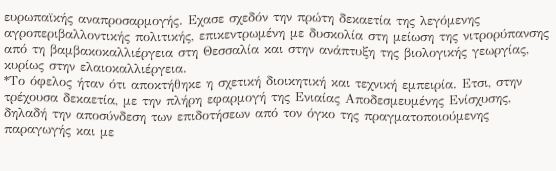ευρωπαϊκής αναπροσαρμογής. Εχασε σχεδόν την πρώτη δεκαετία της λεγόμενης αγροπεριβαλλοντικής πολιτικής, επικεντρωμένη με δυσκολία στη μείωση της νιτρορύπανσης από τη βαμβακοκαλλιέργεια στη Θεσσαλία και στην ανάπτυξη της βιολογικής γεωργίας, κυρίως στην ελαιοκαλλιέργεια.
*Το όφελος ήταν ότι αποκτήθηκε η σχετική διοικητική και τεχνική εμπειρία. Ετσι, στην τρέχουσα δεκαετία, με την πλήρη εφαρμογή της Ενιαίας Αποδεσμευμένης Ενίσχυσης, δηλαδή την αποσύνδεση των επιδοτήσεων από τον όγκο της πραγματοποιούμενης παραγωγής και με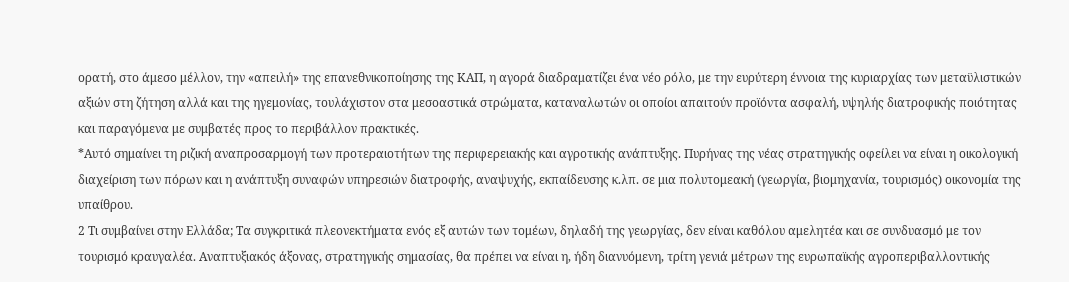ορατή, στο άμεσο μέλλον, την «απειλή» της επανεθνικοποίησης της ΚΑΠ, η αγορά διαδραματίζει ένα νέο ρόλο, με την ευρύτερη έννοια της κυριαρχίας των μεταϋλιστικών αξιών στη ζήτηση αλλά και της ηγεμονίας, τουλάχιστον στα μεσοαστικά στρώματα, καταναλωτών οι οποίοι απαιτούν προϊόντα ασφαλή, υψηλής διατροφικής ποιότητας και παραγόμενα με συμβατές προς το περιβάλλον πρακτικές.
*Αυτό σημαίνει τη ριζική αναπροσαρμογή των προτεραιοτήτων της περιφερειακής και αγροτικής ανάπτυξης. Πυρήνας της νέας στρατηγικής οφείλει να είναι η οικολογική διαχείριση των πόρων και η ανάπτυξη συναφών υπηρεσιών διατροφής, αναψυχής, εκπαίδευσης κ.λπ. σε μια πολυτομεακή (γεωργία, βιομηχανία, τουρισμός) οικονομία της υπαίθρου.
2 Τι συμβαίνει στην Ελλάδα; Τα συγκριτικά πλεονεκτήματα ενός εξ αυτών των τομέων, δηλαδή της γεωργίας, δεν είναι καθόλου αμελητέα και σε συνδυασμό με τον τουρισμό κραυγαλέα. Αναπτυξιακός άξονας, στρατηγικής σημασίας, θα πρέπει να είναι η, ήδη διανυόμενη, τρίτη γενιά μέτρων της ευρωπαϊκής αγροπεριβαλλοντικής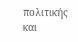πολιτικής και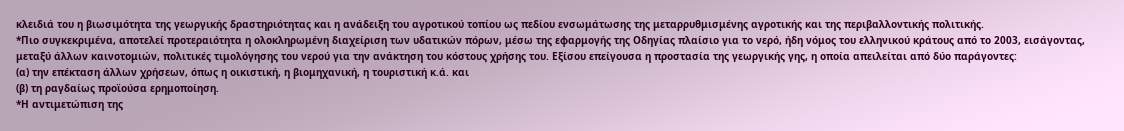κλειδιά του η βιωσιμότητα της γεωργικής δραστηριότητας και η ανάδειξη του αγροτικού τοπίου ως πεδίου ενσωμάτωσης της μεταρρυθμισμένης αγροτικής και της περιβαλλοντικής πολιτικής.
*Πιο συγκεκριμένα, αποτελεί προτεραιότητα η ολοκληρωμένη διαχείριση των υδατικών πόρων, μέσω της εφαρμογής της Οδηγίας πλαίσιο για το νερό, ήδη νόμος του ελληνικού κράτους από το 2003, εισάγοντας, μεταξύ άλλων καινοτομιών, πολιτικές τιμολόγησης του νερού για την ανάκτηση του κόστους χρήσης του. Εξίσου επείγουσα η προστασία της γεωργικής γης, η οποία απειλείται από δύο παράγοντες:
(α) την επέκταση άλλων χρήσεων, όπως η οικιστική, η βιομηχανική, η τουριστική κ.ά. και
(β) τη ραγδαίως προϊούσα ερημοποίηση.
*Η αντιμετώπιση της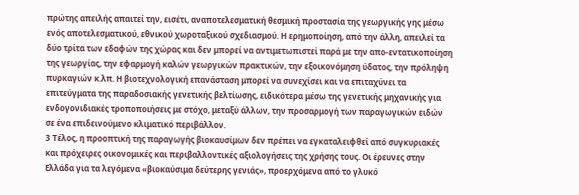πρώτης απειλής απαιτεί την, εισέτι, αναποτελεσματική θεσμική προστασία της γεωργικής γης μέσω ενός αποτελεσματικού, εθνικού χωροταξικού σχεδιασμού. Η ερημοποίηση, από την άλλη, απειλεί τα δύο τρίτα των εδαφών της χώρας και δεν μπορεί να αντιμετωπιστεί παρά με την απο-εντατικοποίηση της γεωργίας, την εφαρμογή καλών γεωργικών πρακτικών, την εξοικονόμηση ύδατος, την πρόληψη πυρκαγιών κ.λπ. Η βιοτεχνολογική επανάσταση μπορεί να συνεχίσει και να επιταχύνει τα επιτεύγματα της παραδοσιακής γενετικής βελτίωσης, ειδικότερα μέσω της γενετικής μηχανικής για ενδογονιδιακές τροποποιήσεις με στόχο, μεταξύ άλλων, την προσαρμογή των παραγωγικών ειδών σε ένα επιδεινούμενο κλιματικό περιβάλλον.
3 Τέλος, η προοπτική της παραγωγής βιοκαυσίμων δεν πρέπει να εγκαταλειφθεί από συγκυριακές και πρόχειρες οικονομικές και περιβαλλοντικές αξιολογήσεις της χρήσης τους. Οι έρευνες στην Ελλάδα για τα λεγόμενα «βιοκαύσιμα δεύτερης γενιάς», προερχόμενα από το γλυκό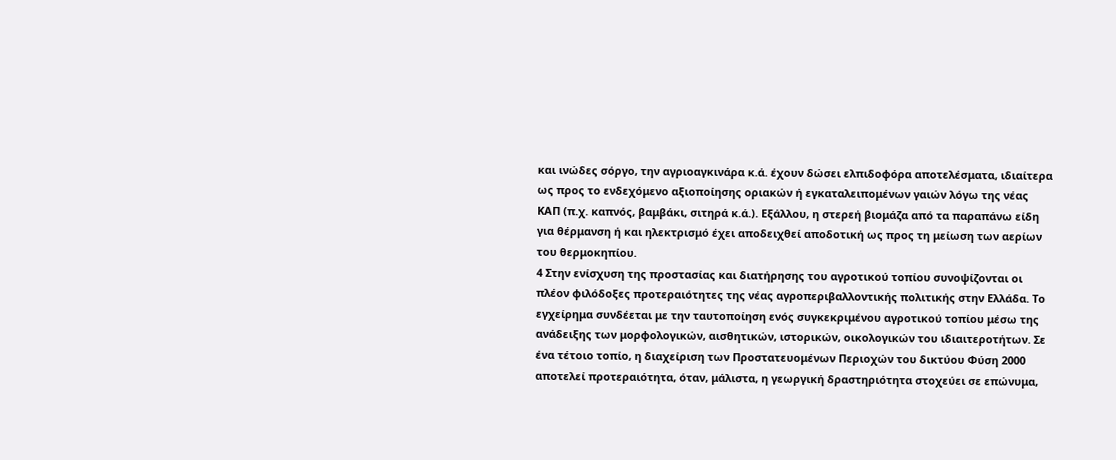και ινώδες σόργο, την αγριοαγκινάρα κ.ά. έχουν δώσει ελπιδοφόρα αποτελέσματα, ιδιαίτερα ως προς το ενδεχόμενο αξιοποίησης οριακών ή εγκαταλειπομένων γαιών λόγω της νέας ΚΑΠ (π.χ. καπνός, βαμβάκι, σιτηρά κ.ά.). Εξάλλου, η στερεή βιομάζα από τα παραπάνω είδη για θέρμανση ή και ηλεκτρισμό έχει αποδειχθεί αποδοτική ως προς τη μείωση των αερίων του θερμοκηπίου.
4 Στην ενίσχυση της προστασίας και διατήρησης του αγροτικού τοπίου συνοψίζονται οι πλέον φιλόδοξες προτεραιότητες της νέας αγροπεριβαλλοντικής πολιτικής στην Ελλάδα. Το εγχείρημα συνδέεται με την ταυτοποίηση ενός συγκεκριμένου αγροτικού τοπίου μέσω της ανάδειξης των μορφολογικών, αισθητικών, ιστορικών, οικολογικών του ιδιαιτεροτήτων. Σε ένα τέτοιο τοπίο, η διαχείριση των Προστατευομένων Περιοχών του δικτύου Φύση 2000 αποτελεί προτεραιότητα, όταν, μάλιστα, η γεωργική δραστηριότητα στοχεύει σε επώνυμα,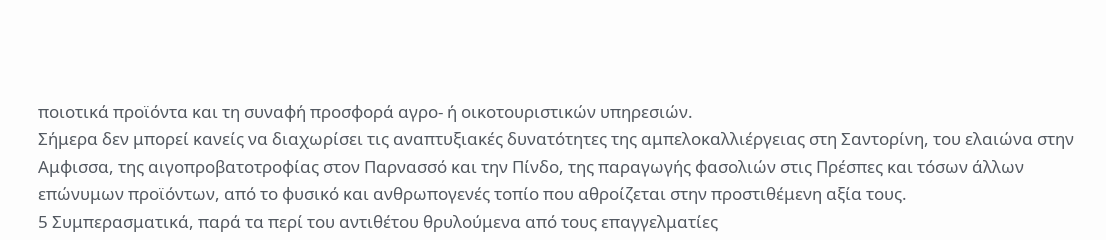ποιοτικά προϊόντα και τη συναφή προσφορά αγρο- ή οικοτουριστικών υπηρεσιών.
Σήμερα δεν μπορεί κανείς να διαχωρίσει τις αναπτυξιακές δυνατότητες της αμπελοκαλλιέργειας στη Σαντορίνη, του ελαιώνα στην Αμφισσα, της αιγοπροβατοτροφίας στον Παρνασσό και την Πίνδο, της παραγωγής φασολιών στις Πρέσπες και τόσων άλλων επώνυμων προϊόντων, από το φυσικό και ανθρωπογενές τοπίο που αθροίζεται στην προστιθέμενη αξία τους.
5 Συμπερασματικά, παρά τα περί του αντιθέτου θρυλούμενα από τους επαγγελματίες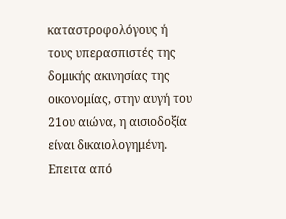καταστροφολόγους ή τους υπερασπιστές της δομικής ακινησίας της οικονομίας, στην αυγή του 21ου αιώνα, η αισιοδοξία είναι δικαιολογημένη. Επειτα από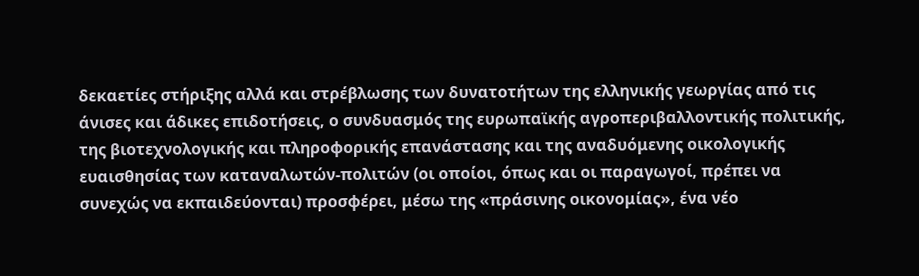δεκαετίες στήριξης αλλά και στρέβλωσης των δυνατοτήτων της ελληνικής γεωργίας από τις άνισες και άδικες επιδοτήσεις, ο συνδυασμός της ευρωπαϊκής αγροπεριβαλλοντικής πολιτικής, της βιοτεχνολογικής και πληροφορικής επανάστασης και της αναδυόμενης οικολογικής ευαισθησίας των καταναλωτών-πολιτών (οι οποίοι, όπως και οι παραγωγοί, πρέπει να συνεχώς να εκπαιδεύονται) προσφέρει, μέσω της «πράσινης οικονομίας», ένα νέο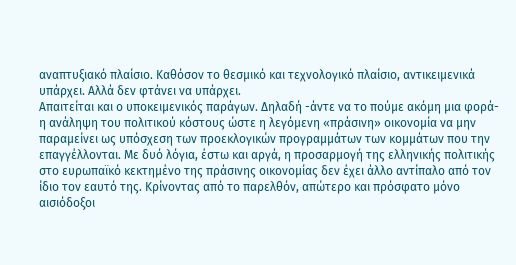αναπτυξιακό πλαίσιο. Καθόσον το θεσμικό και τεχνολογικό πλαίσιο, αντικειμενικά υπάρχει. Αλλά δεν φτάνει να υπάρχει.
Απαιτείται και ο υποκειμενικός παράγων. Δηλαδή -άντε να το πούμε ακόμη μια φορά- η ανάληψη του πολιτικού κόστους ώστε η λεγόμενη «πράσινη» οικονομία να μην παραμείνει ως υπόσχεση των προεκλογικών προγραμμάτων των κομμάτων που την επαγγέλλονται. Με δυό λόγια, έστω και αργά, η προσαρμογή της ελληνικής πολιτικής στο ευρωπαϊκό κεκτημένο της πράσινης οικονομίας δεν έχει άλλο αντίπαλο από τον ίδιο τον εαυτό της. Κρίνοντας από το παρελθόν, απώτερο και πρόσφατο μόνο αισιόδοξοι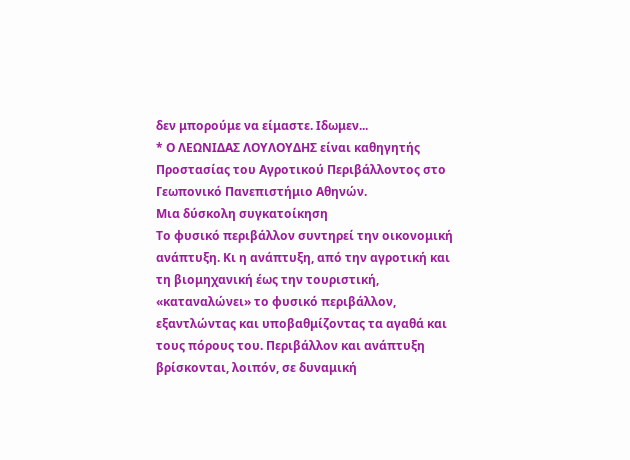δεν μπορούμε να είμαστε. Ιδωμεν...
* Ο ΛΕΩΝΙΔΑΣ ΛΟΥΛΟΥΔΗΣ είναι καθηγητής Προστασίας του Αγροτικού Περιβάλλοντος στο Γεωπονικό Πανεπιστήμιο Αθηνών.
Μια δύσκολη συγκατοίκηση
Το φυσικό περιβάλλον συντηρεί την οικονομική ανάπτυξη. Κι η ανάπτυξη, από την αγροτική και τη βιομηχανική έως την τουριστική, «καταναλώνει» το φυσικό περιβάλλον, εξαντλώντας και υποβαθμίζοντας τα αγαθά και τους πόρους του. Περιβάλλον και ανάπτυξη βρίσκονται, λοιπόν, σε δυναμική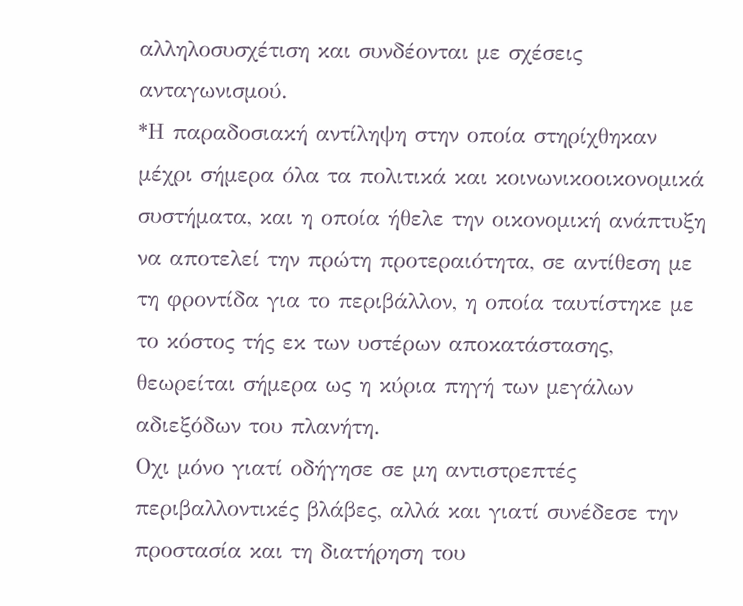αλληλοσυσχέτιση και συνδέονται με σχέσεις ανταγωνισμού.
*Η παραδοσιακή αντίληψη στην οποία στηρίχθηκαν μέχρι σήμερα όλα τα πολιτικά και κοινωνικοοικονομικά συστήματα, και η οποία ήθελε την οικονομική ανάπτυξη να αποτελεί την πρώτη προτεραιότητα, σε αντίθεση με τη φροντίδα για το περιβάλλον, η οποία ταυτίστηκε με το κόστος τής εκ των υστέρων αποκατάστασης, θεωρείται σήμερα ως η κύρια πηγή των μεγάλων αδιεξόδων του πλανήτη.
Οχι μόνο γιατί οδήγησε σε μη αντιστρεπτές περιβαλλοντικές βλάβες, αλλά και γιατί συνέδεσε την προστασία και τη διατήρηση του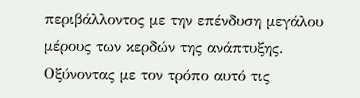περιβάλλοντος με την επένδυση μεγάλου μέρους των κερδών της ανάπτυξης. Οξύνοντας με τον τρόπο αυτό τις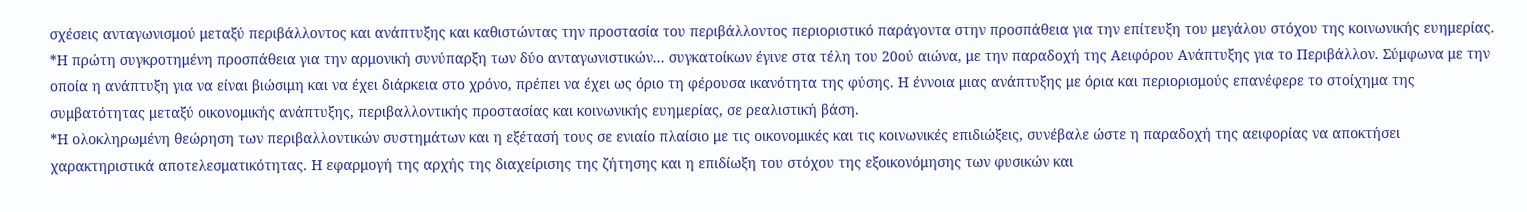σχέσεις ανταγωνισμού μεταξύ περιβάλλοντος και ανάπτυξης και καθιστώντας την προστασία του περιβάλλοντος περιοριστικό παράγοντα στην προσπάθεια για την επίτευξη του μεγάλου στόχου της κοινωνικής ευημερίας.
*Η πρώτη συγκροτημένη προσπάθεια για την αρμονική συνύπαρξη των δύο ανταγωνιστικών... συγκατοίκων έγινε στα τέλη του 20ού αιώνα, με την παραδοχή της Αειφόρου Ανάπτυξης για το Περιβάλλον. Σύμφωνα με την οποία η ανάπτυξη για να είναι βιώσιμη και να έχει διάρκεια στο χρόνο, πρέπει να έχει ως όριο τη φέρουσα ικανότητα της φύσης. Η έννοια μιας ανάπτυξης με όρια και περιορισμούς επανέφερε το στοίχημα της συμβατότητας μεταξύ οικονομικής ανάπτυξης, περιβαλλοντικής προστασίας και κοινωνικής ευημερίας, σε ρεαλιστική βάση.
*Η ολοκληρωμένη θεώρηση των περιβαλλοντικών συστημάτων και η εξέτασή τους σε ενιαίο πλαίσιο με τις οικονομικές και τις κοινωνικές επιδιώξεις, συνέβαλε ώστε η παραδοχή της αειφορίας να αποκτήσει χαρακτηριστικά αποτελεσματικότητας. Η εφαρμογή της αρχής της διαχείρισης της ζήτησης και η επιδίωξη του στόχου της εξοικονόμησης των φυσικών και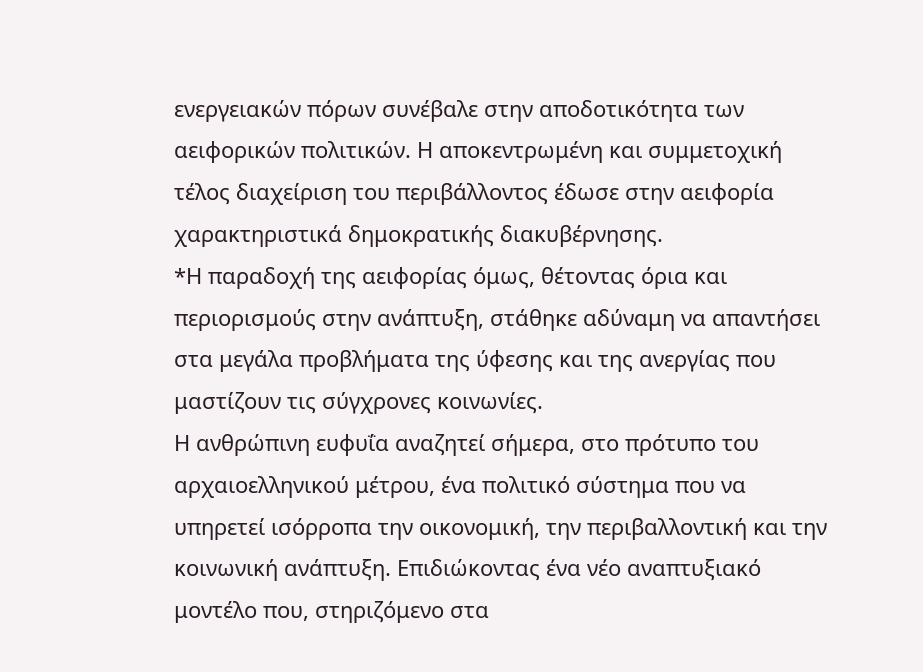ενεργειακών πόρων συνέβαλε στην αποδοτικότητα των αειφορικών πολιτικών. Η αποκεντρωμένη και συμμετοχική τέλος διαχείριση του περιβάλλοντος έδωσε στην αειφορία χαρακτηριστικά δημοκρατικής διακυβέρνησης.
*Η παραδοχή της αειφορίας όμως, θέτοντας όρια και περιορισμούς στην ανάπτυξη, στάθηκε αδύναμη να απαντήσει στα μεγάλα προβλήματα της ύφεσης και της ανεργίας που μαστίζουν τις σύγχρονες κοινωνίες.
Η ανθρώπινη ευφυΐα αναζητεί σήμερα, στο πρότυπο του αρχαιοελληνικού μέτρου, ένα πολιτικό σύστημα που να υπηρετεί ισόρροπα την οικονομική, την περιβαλλοντική και την κοινωνική ανάπτυξη. Επιδιώκοντας ένα νέο αναπτυξιακό μοντέλο που, στηριζόμενο στα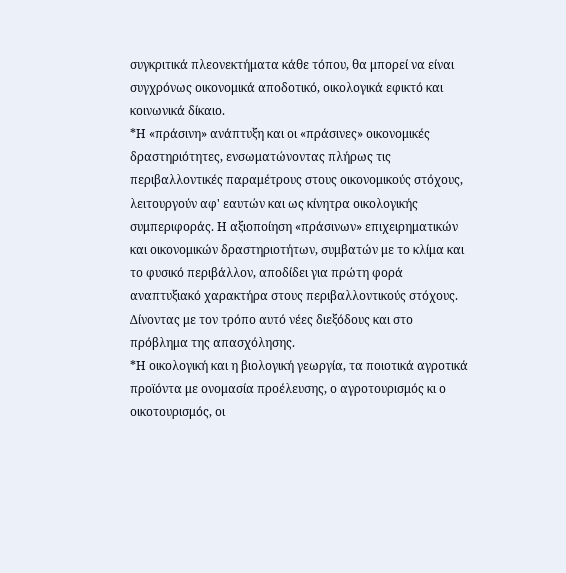συγκριτικά πλεονεκτήματα κάθε τόπου, θα μπορεί να είναι συγχρόνως οικονομικά αποδοτικό, οικολογικά εφικτό και κοινωνικά δίκαιο.
*Η «πράσινη» ανάπτυξη και οι «πράσινες» οικονομικές δραστηριότητες, ενσωματώνοντας πλήρως τις περιβαλλοντικές παραμέτρους στους οικονομικούς στόχους, λειτουργούν αφ' εαυτών και ως κίνητρα οικολογικής συμπεριφοράς. Η αξιοποίηση «πράσινων» επιχειρηματικών και οικονομικών δραστηριοτήτων, συμβατών με το κλίμα και το φυσικό περιβάλλον, αποδίδει για πρώτη φορά αναπτυξιακό χαρακτήρα στους περιβαλλοντικούς στόχους. Δίνοντας με τον τρόπο αυτό νέες διεξόδους και στο πρόβλημα της απασχόλησης.
*Η οικολογική και η βιολογική γεωργία, τα ποιοτικά αγροτικά προϊόντα με ονομασία προέλευσης, ο αγροτουρισμός κι ο οικοτουρισμός, οι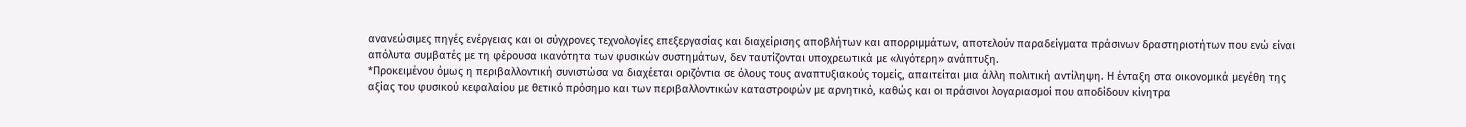ανανεώσιμες πηγές ενέργειας και οι σύγχρονες τεχνολογίες επεξεργασίας και διαχείρισης αποβλήτων και απορριμμάτων, αποτελούν παραδείγματα πράσινων δραστηριοτήτων που ενώ είναι απόλυτα συμβατές με τη φέρουσα ικανότητα των φυσικών συστημάτων, δεν ταυτίζονται υποχρεωτικά με «λιγότερη» ανάπτυξη.
*Προκειμένου όμως η περιβαλλοντική συνιστώσα να διαχέεται οριζόντια σε όλους τους αναπτυξιακούς τομείς, απαιτείται μια άλλη πολιτική αντίληψη. Η ένταξη στα οικονομικά μεγέθη της αξίας του φυσικού κεφαλαίου με θετικό πρόσημο και των περιβαλλοντικών καταστροφών με αρνητικό, καθώς και οι πράσινοι λογαριασμοί που αποδίδουν κίνητρα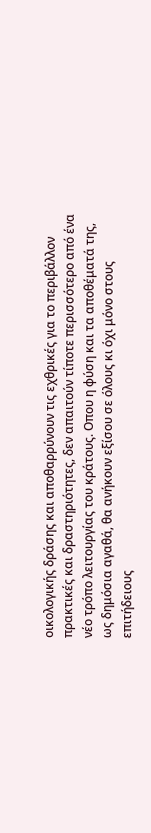οικολογικής δράσης και αποθαρρύνουν τις εχθρικές για το περιβάλλον πρακτικές και δραστηριότητες, δεν απαιτούν τίποτε περισσότερο από ένα νέο τρόπο λειτουργίας του κράτους. Οπου η φύση και τα αποθέματά της, ως δημόσια αγαθά, θα ανήκουν εξίσου σε όλους κι όχι μόνο στους επιτήδειους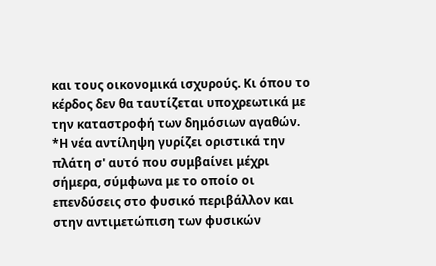και τους οικονομικά ισχυρούς. Κι όπου το κέρδος δεν θα ταυτίζεται υποχρεωτικά με την καταστροφή των δημόσιων αγαθών.
*Η νέα αντίληψη γυρίζει οριστικά την πλάτη σ' αυτό που συμβαίνει μέχρι σήμερα, σύμφωνα με το οποίο οι επενδύσεις στο φυσικό περιβάλλον και στην αντιμετώπιση των φυσικών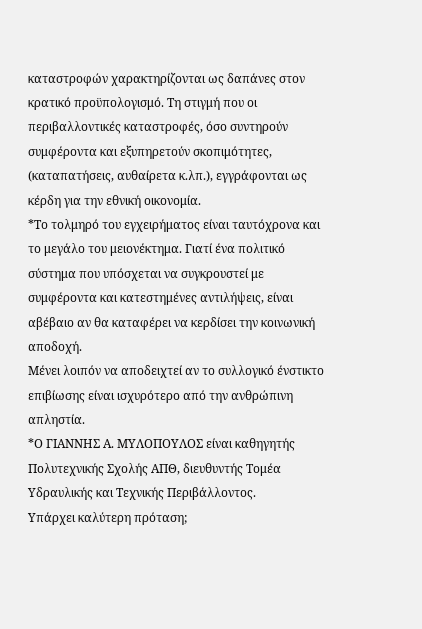καταστροφών χαρακτηρίζονται ως δαπάνες στον κρατικό προϋπολογισμό. Τη στιγμή που οι περιβαλλοντικές καταστροφές, όσο συντηρούν συμφέροντα και εξυπηρετούν σκοπιμότητες, (καταπατήσεις, αυθαίρετα κ.λπ.), εγγράφονται ως κέρδη για την εθνική οικονομία.
*Το τολμηρό του εγχειρήματος είναι ταυτόχρονα και το μεγάλο του μειονέκτημα. Γιατί ένα πολιτικό σύστημα που υπόσχεται να συγκρουστεί με συμφέροντα και κατεστημένες αντιλήψεις, είναι αβέβαιο αν θα καταφέρει να κερδίσει την κοινωνική αποδοχή.
Μένει λοιπόν να αποδειχτεί αν το συλλογικό ένστικτο επιβίωσης είναι ισχυρότερο από την ανθρώπινη απληστία.
*Ο ΓΙΑΝΝΗΣ Α. ΜΥΛΟΠΟΥΛΟΣ είναι καθηγητής Πολυτεχνικής Σχολής ΑΠΘ, διευθυντής Τομέα Υδραυλικής και Τεχνικής Περιβάλλοντος.
Υπάρχει καλύτερη πρόταση;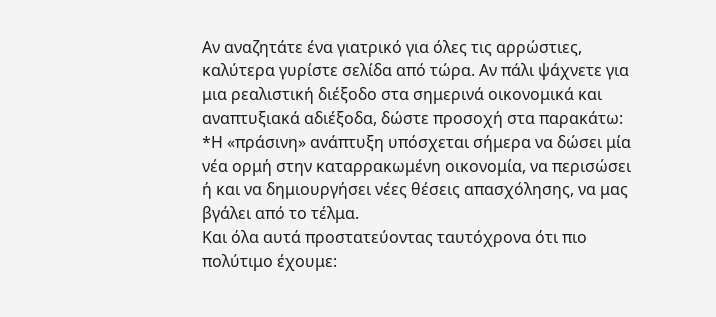Αν αναζητάτε ένα γιατρικό για όλες τις αρρώστιες, καλύτερα γυρίστε σελίδα από τώρα. Αν πάλι ψάχνετε για μια ρεαλιστική διέξοδο στα σημερινά οικονομικά και αναπτυξιακά αδιέξοδα, δώστε προσοχή στα παρακάτω:
*Η «πράσινη» ανάπτυξη υπόσχεται σήμερα να δώσει μία νέα ορμή στην καταρρακωμένη οικονομία, να περισώσει ή και να δημιουργήσει νέες θέσεις απασχόλησης, να μας βγάλει από το τέλμα.
Και όλα αυτά προστατεύοντας ταυτόχρονα ότι πιο πολύτιμο έχουμε: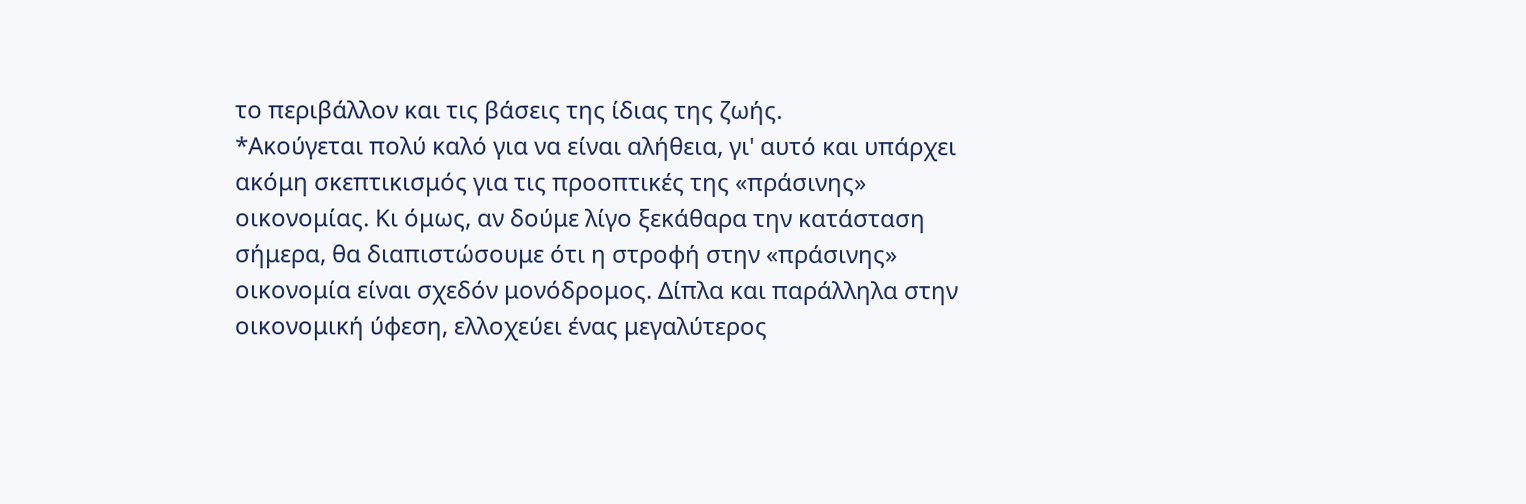το περιβάλλον και τις βάσεις της ίδιας της ζωής.
*Ακούγεται πολύ καλό για να είναι αλήθεια, γι' αυτό και υπάρχει ακόμη σκεπτικισμός για τις προοπτικές της «πράσινης» οικονομίας. Κι όμως, αν δούμε λίγο ξεκάθαρα την κατάσταση σήμερα, θα διαπιστώσουμε ότι η στροφή στην «πράσινης» οικονομία είναι σχεδόν μονόδρομος. Δίπλα και παράλληλα στην οικονομική ύφεση, ελλοχεύει ένας μεγαλύτερος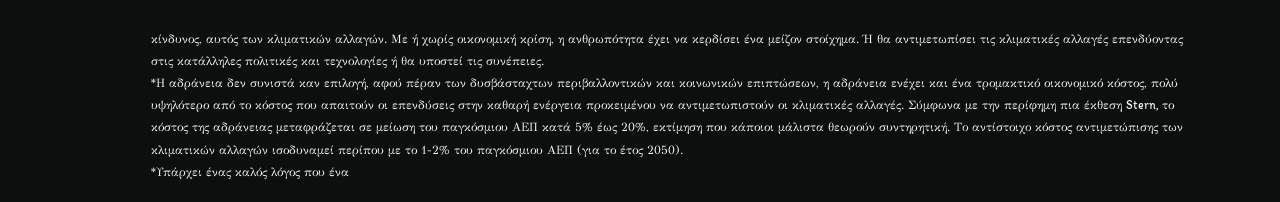κίνδυνος, αυτός των κλιματικών αλλαγών. Με ή χωρίς οικονομική κρίση, η ανθρωπότητα έχει να κερδίσει ένα μείζον στοίχημα. Ή θα αντιμετωπίσει τις κλιματικές αλλαγές επενδύοντας στις κατάλληλες πολιτικές και τεχνολογίες ή θα υποστεί τις συνέπειες.
*Η αδράνεια δεν συνιστά καν επιλογή, αφού πέραν των δυσβάσταχτων περιβαλλοντικών και κοινωνικών επιπτώσεων, η αδράνεια ενέχει και ένα τρομακτικό οικονομικό κόστος, πολύ υψηλότερο από το κόστος που απαιτούν οι επενδύσεις στην καθαρή ενέργεια προκειμένου να αντιμετωπιστούν οι κλιματικές αλλαγές. Σύμφωνα με την περίφημη πια έκθεση Stern, το κόστος της αδράνειας μεταφράζεται σε μείωση του παγκόσμιου ΑΕΠ κατά 5% έως 20%, εκτίμηση που κάποιοι μάλιστα θεωρούν συντηρητική. Το αντίστοιχο κόστος αντιμετώπισης των κλιματικών αλλαγών ισοδυναμεί περίπου με το 1-2% του παγκόσμιου ΑΕΠ (για το έτος 2050).
*Υπάρχει ένας καλός λόγος που ένα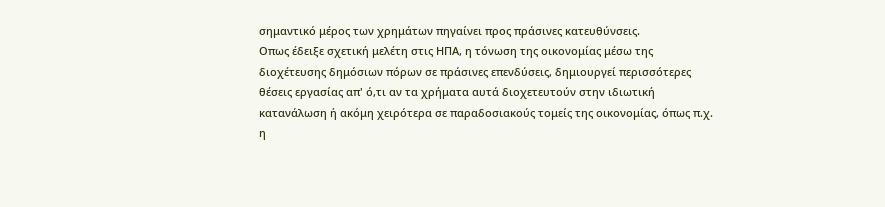σημαντικό μέρος των χρημάτων πηγαίνει προς πράσινες κατευθύνσεις.
Οπως έδειξε σχετική μελέτη στις ΗΠΑ, η τόνωση της οικονομίας μέσω της διοχέτευσης δημόσιων πόρων σε πράσινες επενδύσεις, δημιουργεί περισσότερες θέσεις εργασίας απ' ό,τι αν τα χρήματα αυτά διοχετευτούν στην ιδιωτική κατανάλωση ή ακόμη χειρότερα σε παραδοσιακούς τομείς της οικονομίας, όπως π.χ. η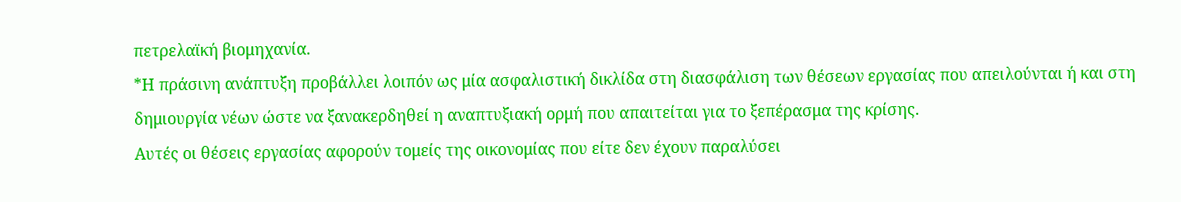πετρελαϊκή βιομηχανία.
*Η πράσινη ανάπτυξη προβάλλει λοιπόν ως μία ασφαλιστική δικλίδα στη διασφάλιση των θέσεων εργασίας που απειλούνται ή και στη δημιουργία νέων ώστε να ξανακερδηθεί η αναπτυξιακή ορμή που απαιτείται για το ξεπέρασμα της κρίσης.
Αυτές οι θέσεις εργασίας αφορούν τομείς της οικονομίας που είτε δεν έχουν παραλύσει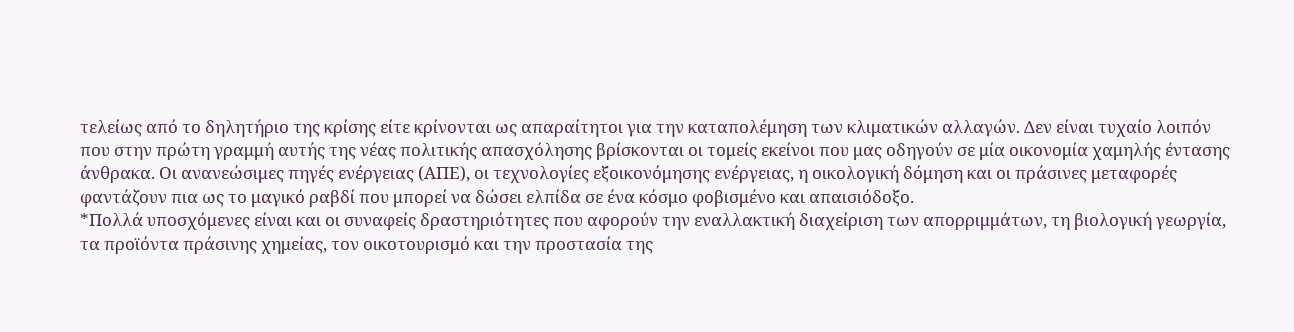τελείως από το δηλητήριο της κρίσης είτε κρίνονται ως απαραίτητοι για την καταπολέμηση των κλιματικών αλλαγών. Δεν είναι τυχαίο λοιπόν που στην πρώτη γραμμή αυτής της νέας πολιτικής απασχόλησης βρίσκονται οι τομείς εκείνοι που μας οδηγούν σε μία οικονομία χαμηλής έντασης άνθρακα. Οι ανανεώσιμες πηγές ενέργειας (ΑΠΕ), οι τεχνολογίες εξοικονόμησης ενέργειας, η οικολογική δόμηση και οι πράσινες μεταφορές φαντάζουν πια ως το μαγικό ραβδί που μπορεί να δώσει ελπίδα σε ένα κόσμο φοβισμένο και απαισιόδοξο.
*Πολλά υποσχόμενες είναι και οι συναφείς δραστηριότητες που αφορούν την εναλλακτική διαχείριση των απορριμμάτων, τη βιολογική γεωργία, τα προϊόντα πράσινης χημείας, τον οικοτουρισμό και την προστασία της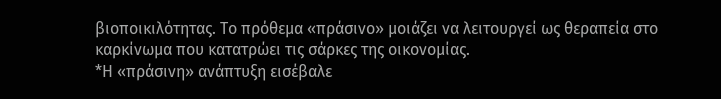βιοποικιλότητας. Το πρόθεμα «πράσινο» μοιάζει να λειτουργεί ως θεραπεία στο καρκίνωμα που κατατρώει τις σάρκες της οικονομίας.
*Η «πράσινη» ανάπτυξη εισέβαλε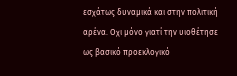εσχάτως δυναμικά και στην πολιτική αρένα. Οχι μόνο γιατί την υιοθέτησε ως βασικό προεκλογικό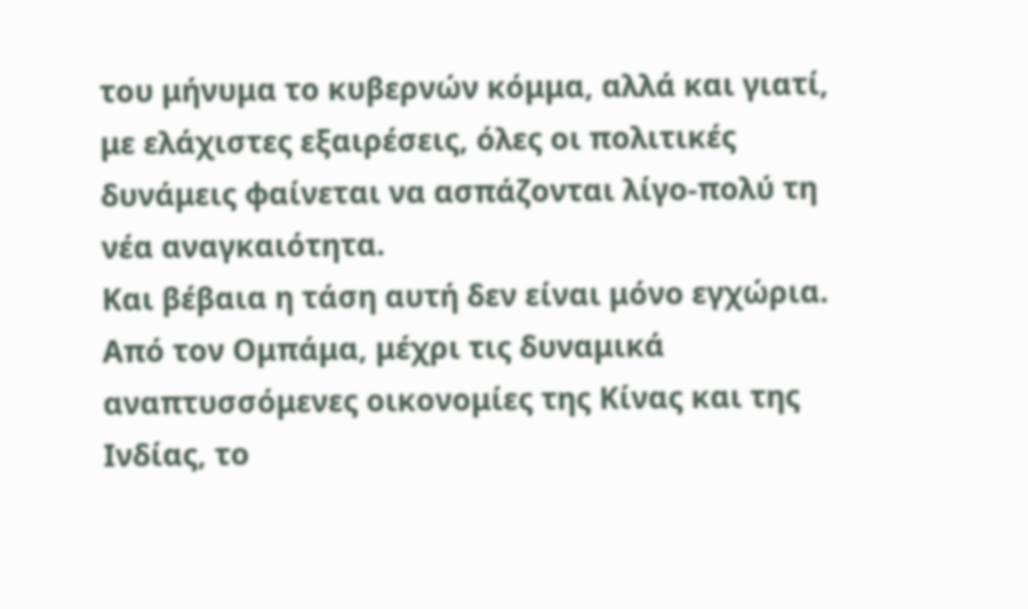του μήνυμα το κυβερνών κόμμα, αλλά και γιατί, με ελάχιστες εξαιρέσεις, όλες οι πολιτικές δυνάμεις φαίνεται να ασπάζονται λίγο-πολύ τη νέα αναγκαιότητα.
Και βέβαια η τάση αυτή δεν είναι μόνο εγχώρια. Από τον Ομπάμα, μέχρι τις δυναμικά αναπτυσσόμενες οικονομίες της Κίνας και της Ινδίας, το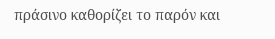πράσινο καθορίζει το παρόν και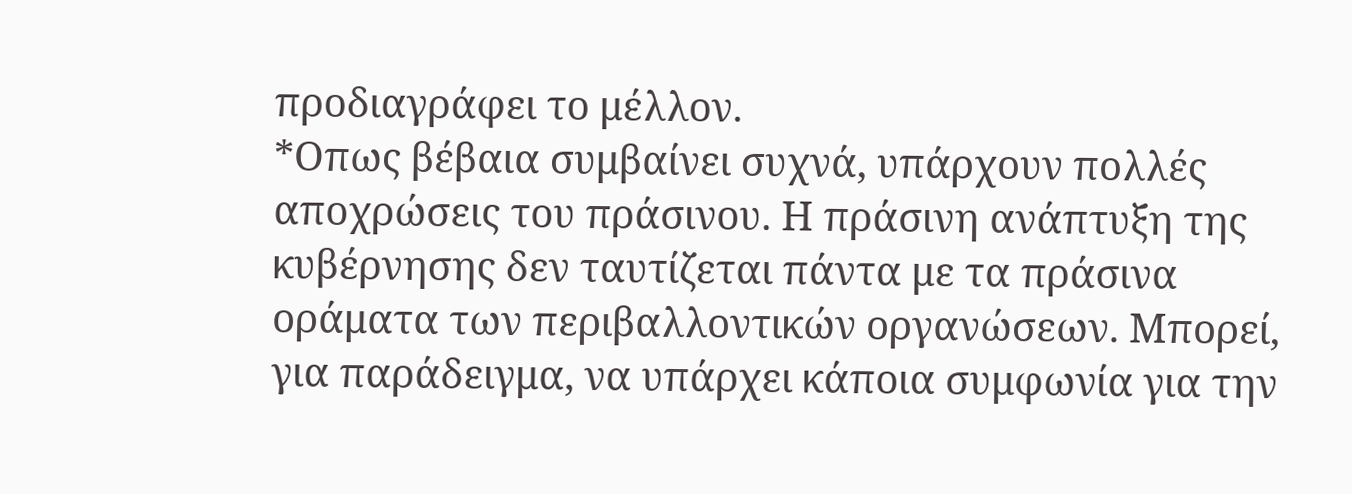προδιαγράφει το μέλλον.
*Οπως βέβαια συμβαίνει συχνά, υπάρχουν πολλές αποχρώσεις του πράσινου. Η πράσινη ανάπτυξη της κυβέρνησης δεν ταυτίζεται πάντα με τα πράσινα οράματα των περιβαλλοντικών οργανώσεων. Μπορεί, για παράδειγμα, να υπάρχει κάποια συμφωνία για την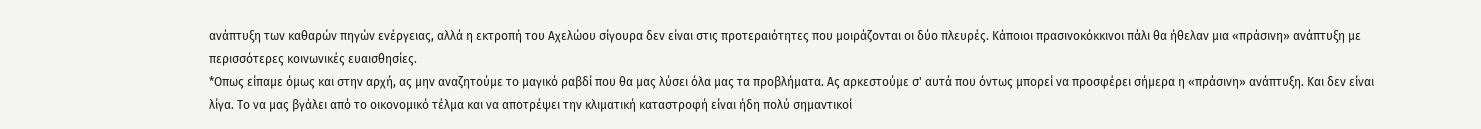ανάπτυξη των καθαρών πηγών ενέργειας, αλλά η εκτροπή του Αχελώου σίγουρα δεν είναι στις προτεραιότητες που μοιράζονται οι δύο πλευρές. Κάποιοι πρασινοκόκκινοι πάλι θα ήθελαν μια «πράσινη» ανάπτυξη με περισσότερες κοινωνικές ευαισθησίες.
*Οπως είπαμε όμως και στην αρχή, ας μην αναζητούμε το μαγικό ραβδί που θα μας λύσει όλα μας τα προβλήματα. Ας αρκεστούμε σ' αυτά που όντως μπορεί να προσφέρει σήμερα η «πράσινη» ανάπτυξη. Και δεν είναι λίγα. Το να μας βγάλει από το οικονομικό τέλμα και να αποτρέψει την κλιματική καταστροφή είναι ήδη πολύ σημαντικοί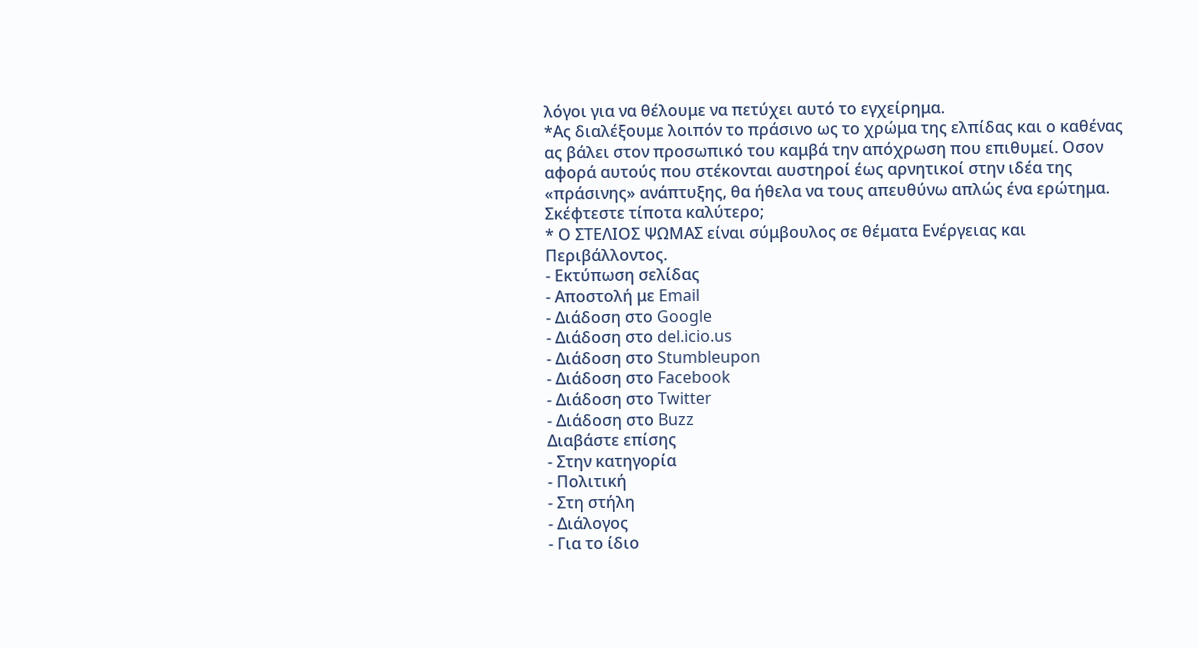λόγοι για να θέλουμε να πετύχει αυτό το εγχείρημα.
*Ας διαλέξουμε λοιπόν το πράσινο ως το χρώμα της ελπίδας και ο καθένας ας βάλει στον προσωπικό του καμβά την απόχρωση που επιθυμεί. Οσον αφορά αυτούς που στέκονται αυστηροί έως αρνητικοί στην ιδέα της «πράσινης» ανάπτυξης, θα ήθελα να τους απευθύνω απλώς ένα ερώτημα. Σκέφτεστε τίποτα καλύτερο;
* Ο ΣΤΕΛΙΟΣ ΨΩΜΑΣ είναι σύμβουλος σε θέματα Ενέργειας και Περιβάλλοντος.
- Εκτύπωση σελίδας
- Αποστολή με Email
- Διάδοση στο Google
- Διάδοση στο del.icio.us
- Διάδοση στο Stumbleupon
- Διάδοση στο Facebook
- Διάδοση στο Twitter
- Διάδοση στο Buzz
Διαβάστε επίσης
- Στην κατηγορία
- Πολιτική
- Στη στήλη
- Διάλογος
- Για το ίδιο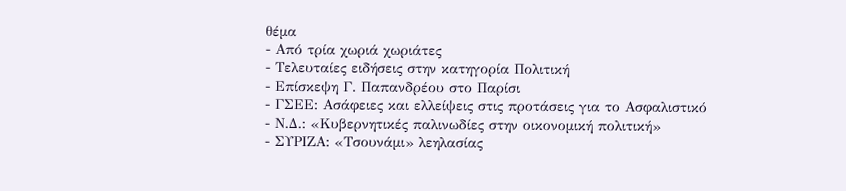θέμα
- Από τρία χωριά χωριάτες
- Τελευταίες ειδήσεις στην κατηγορία Πολιτική
- Επίσκεψη Γ. Παπανδρέου στο Παρίσι
- ΓΣΕΕ: Ασάφειες και ελλείψεις στις προτάσεις για το Ασφαλιστικό
- Ν.Δ.: «Κυβερνητικές παλινωδίες στην οικονομική πολιτική»
- ΣΥΡΙΖΑ: «Τσουνάμι» λεηλασίας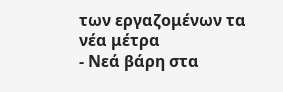των εργαζομένων τα νέα μέτρα
- Νεά βάρη στα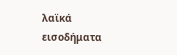λαϊκά εισοδήματα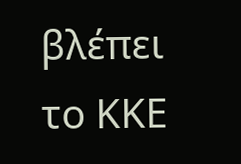βλέπει το ΚΚΕ